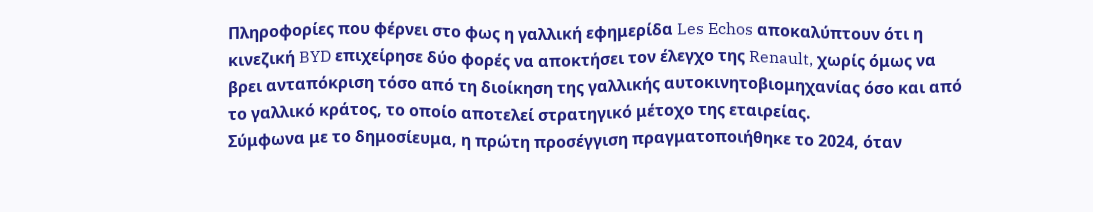Πληροφορίες που φέρνει στο φως η γαλλική εφημερίδα Les Echos αποκαλύπτουν ότι η κινεζική BYD επιχείρησε δύο φορές να αποκτήσει τον έλεγχο της Renault, χωρίς όμως να βρει ανταπόκριση τόσο από τη διοίκηση της γαλλικής αυτοκινητοβιομηχανίας όσο και από το γαλλικό κράτος, το οποίο αποτελεί στρατηγικό μέτοχο της εταιρείας.
Σύμφωνα με το δημοσίευμα, η πρώτη προσέγγιση πραγματοποιήθηκε το 2024, όταν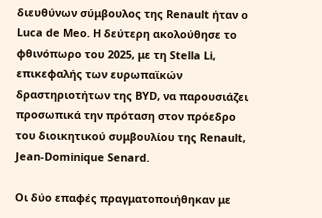διευθύνων σύμβουλος της Renault ήταν ο Luca de Meo. Η δεύτερη ακολούθησε το φθινόπωρο του 2025, με τη Stella Li, επικεφαλής των ευρωπαϊκών δραστηριοτήτων της BYD, να παρουσιάζει προσωπικά την πρόταση στον πρόεδρο του διοικητικού συμβουλίου της Renault, Jean-Dominique Senard.

Οι δύο επαφές πραγματοποιήθηκαν με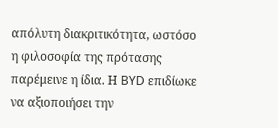απόλυτη διακριτικότητα, ωστόσο η φιλοσοφία της πρότασης παρέμεινε η ίδια. Η BYD επιδίωκε να αξιοποιήσει την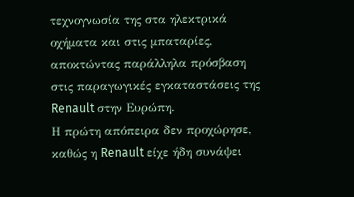τεχνογνωσία της στα ηλεκτρικά οχήματα και στις μπαταρίες, αποκτώντας παράλληλα πρόσβαση στις παραγωγικές εγκαταστάσεις της Renault στην Ευρώπη.
Η πρώτη απόπειρα δεν προχώρησε, καθώς η Renault είχε ήδη συνάψει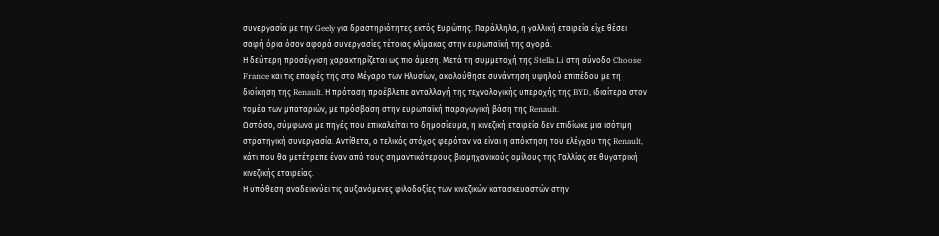συνεργασία με την Geely για δραστηριότητες εκτός Ευρώπης. Παράλληλα, η γαλλική εταιρεία είχε θέσει σαφή όρια όσον αφορά συνεργασίες τέτοιας κλίμακας στην ευρωπαϊκή της αγορά.
Η δεύτερη προσέγγιση χαρακτηρίζεται ως πιο άμεση. Μετά τη συμμετοχή της Stella Li στη σύνοδο Choose France και τις επαφές της στο Μέγαρο των Ηλυσίων, ακολούθησε συνάντηση υψηλού επιπέδου με τη διοίκηση της Renault. Η πρόταση προέβλεπε ανταλλαγή της τεχνολογικής υπεροχής της BYD, ιδιαίτερα στον τομέα των μπαταριών, με πρόσβαση στην ευρωπαϊκή παραγωγική βάση της Renault.
Ωστόσο, σύμφωνα με πηγές που επικαλείται το δημοσίευμα, η κινεζική εταιρεία δεν επιδίωκε μια ισότιμη στρατηγική συνεργασία. Αντίθετα, ο τελικός στόχος φερόταν να είναι η απόκτηση του ελέγχου της Renault, κάτι που θα μετέτρεπε έναν από τους σημαντικότερους βιομηχανικούς ομίλους της Γαλλίας σε θυγατρική κινεζικής εταιρείας.
Η υπόθεση αναδεικνύει τις αυξανόμενες φιλοδοξίες των κινεζικών κατασκευαστών στην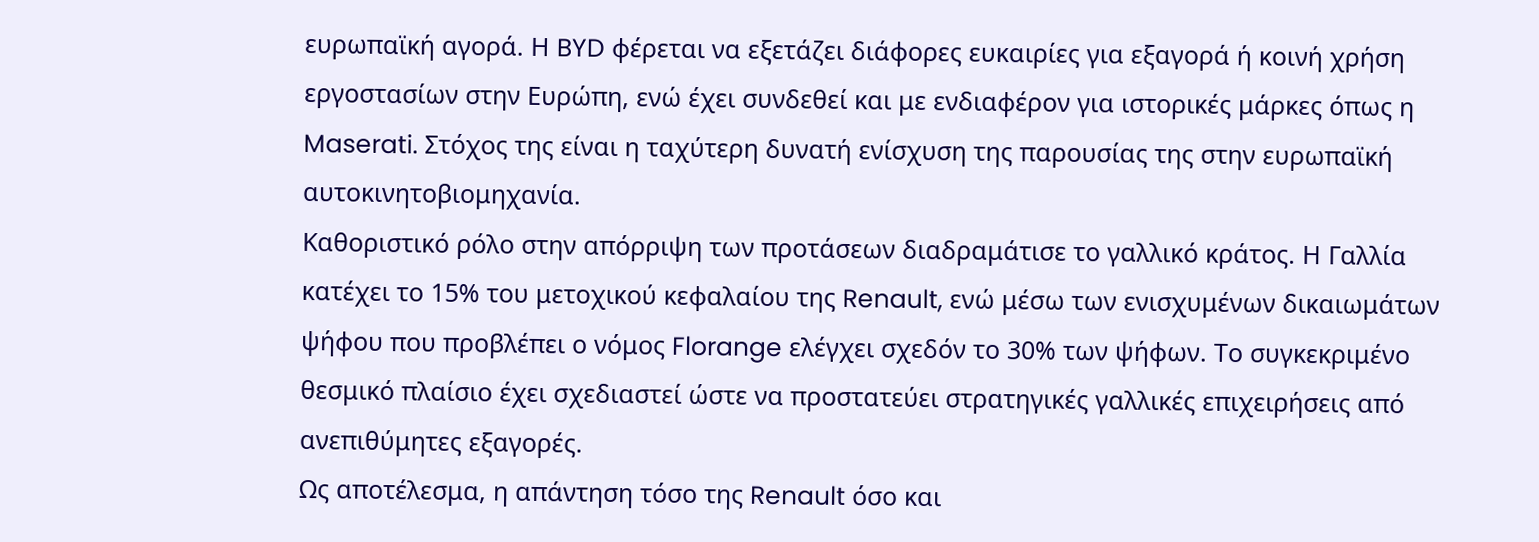ευρωπαϊκή αγορά. Η BYD φέρεται να εξετάζει διάφορες ευκαιρίες για εξαγορά ή κοινή χρήση εργοστασίων στην Ευρώπη, ενώ έχει συνδεθεί και με ενδιαφέρον για ιστορικές μάρκες όπως η Maserati. Στόχος της είναι η ταχύτερη δυνατή ενίσχυση της παρουσίας της στην ευρωπαϊκή αυτοκινητοβιομηχανία.
Καθοριστικό ρόλο στην απόρριψη των προτάσεων διαδραμάτισε το γαλλικό κράτος. Η Γαλλία κατέχει το 15% του μετοχικού κεφαλαίου της Renault, ενώ μέσω των ενισχυμένων δικαιωμάτων ψήφου που προβλέπει ο νόμος Florange ελέγχει σχεδόν το 30% των ψήφων. Το συγκεκριμένο θεσμικό πλαίσιο έχει σχεδιαστεί ώστε να προστατεύει στρατηγικές γαλλικές επιχειρήσεις από ανεπιθύμητες εξαγορές.
Ως αποτέλεσμα, η απάντηση τόσο της Renault όσο και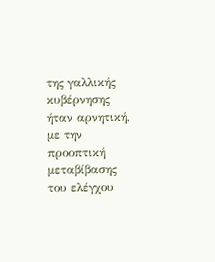της γαλλικής κυβέρνησης ήταν αρνητική, με την προοπτική μεταβίβασης του ελέγχου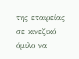της εταιρείας σε κινεζικό όμιλο να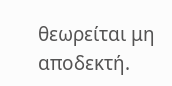θεωρείται μη αποδεκτή.